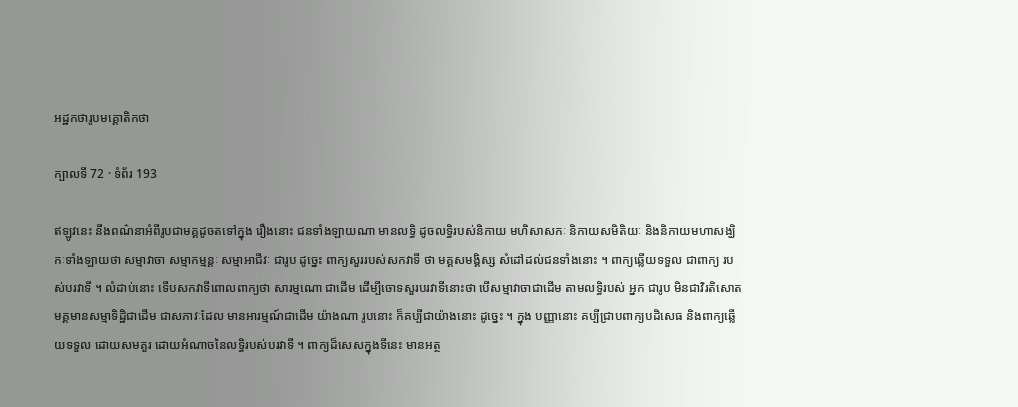អដ្ឋកថារូបមគ្គោតិកថា

ក្បាលទី 72 · ទំព័រ 193

ឥឡូវនេះ នឹងពណ៌នាអំពីរូបជាមគ្គដូចតទៅក្នុង រឿងនោះ ជនទាំងឡាយណា មានលទ្ធិ ដូចលទ្ធិរបស់និកាយ មហិសាសកៈ និកាយសមិតិយៈ និងនិកាយមហាសង្ឃិកៈទាំងឡាយថា សម្មាវាចា សម្មាកម្មន្តៈ សម្មាអាជីវៈ ជារូប ដូច្នេះ ពាក្យសួររបស់សកវាទី ថា មគ្គសមង្គិស្ស សំដៅដល់ជនទាំងនោះ ។ ពាក្យឆ្លើយទទួល ជាពាក្យ របស់បរវាទី ។ លំដាប់នោះ ទើបសកវាទីពោលពាក្យថា សារម្មណោ ជាដើម ដើម្បីចោទសួរបរវាទីនោះថា បើសម្មាវាចាជាដើម តាមលទ្ធិរបស់ អ្នក ជារូប មិនជាវិរតិសោត មគ្គមានសម្មាទិដ្ឋិជាដើម ជាសភាវៈដែល មានអារម្មណ៍ជាដើម យ៉ាងណា រូបនោះ ក៏គប្បីជាយ៉ាងនោះ ដូច្នេះ ។ ក្នុង បញ្ញានោះ គប្បីជ្រាបពាក្យបដិសេធ និងពាក្យឆ្លើយទទួល ដោយសមគួរ ដោយអំណាចនៃលទ្ធិរបស់បរវាទី ។ ពាក្យដ៏សេសក្នុងទីនេះ មានអត្ថ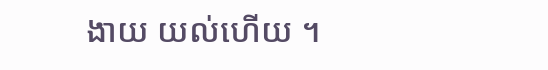ងាយ យល់ហើយ ។